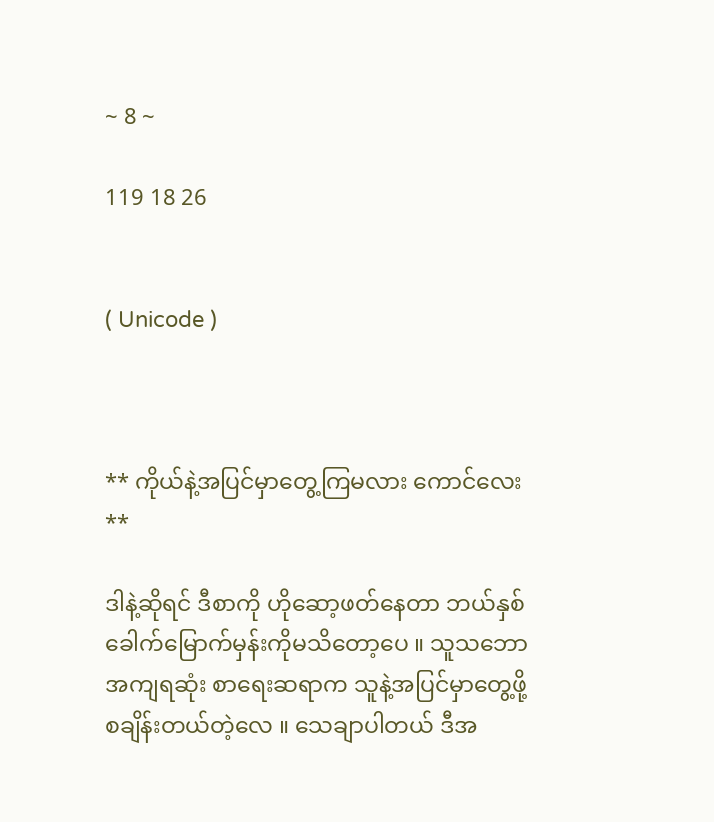~ 8 ~

119 18 26


( Unicode )



** ကိုယ်နဲ့အပြင်မှာတွေ့ကြမလား ကောင်လေး **

ဒါနဲ့ဆိုရင် ဒီစာကို ဟိုဆော့ဖတ်နေတာ ဘယ်နှစ်ခေါက်မြောက်မှန်းကိုမသိတော့ပေ ။ သူသဘောအကျရဆုံး စာရေးဆရာက သူနဲ့အပြင်မှာတွေ့ဖို့ စချိန်းတယ်တဲ့လေ ။ သေချာပါတယ် ဒီအ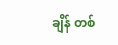ချိန် တစ်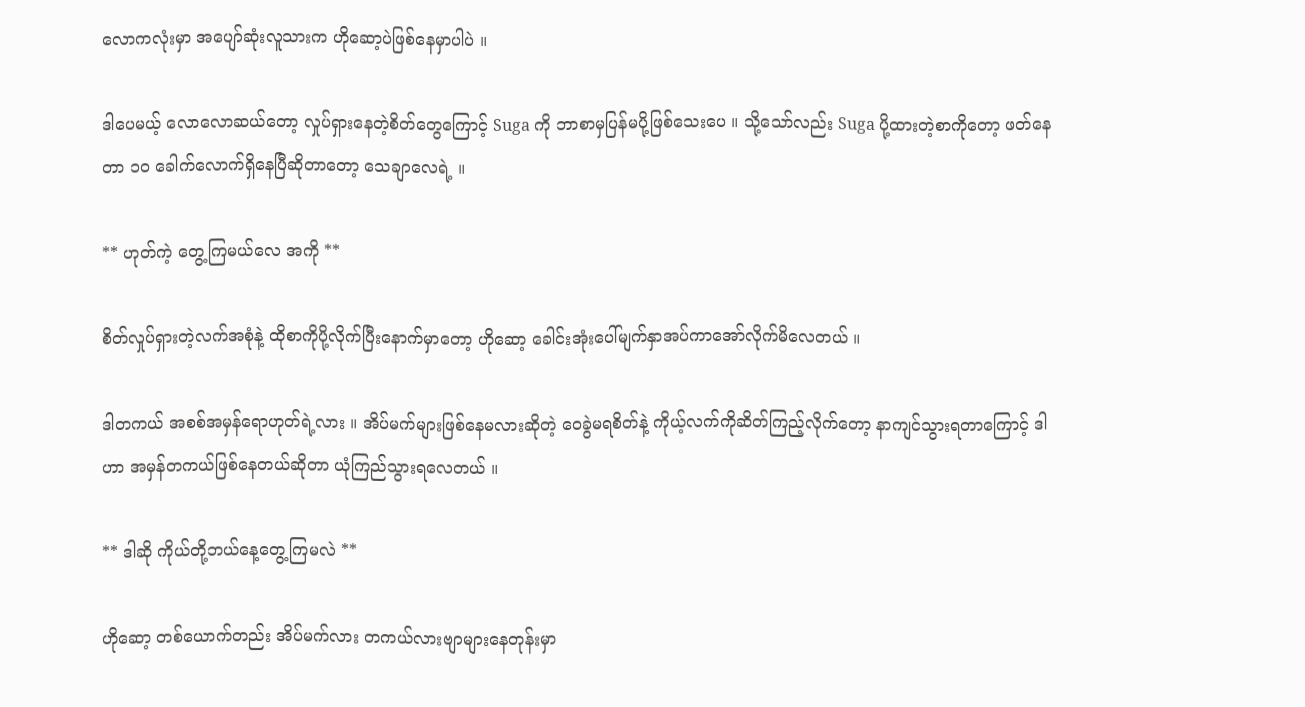လောကလုံးမှာ အပျော်ဆုံးလူသားက ဟိုဆော့ပဲဖြစ်နေမှာပါပဲ ။

ဒါပေမယ့် လောလောဆယ်တော့ လှုပ်ရှားနေတဲ့စိတ်တွေကြောင့် Suga ကို ဘာစာမှပြန်မပို့ဖြစ်သေးပေ ။ သို့သော်လည်း Suga ပို့ထားတဲ့စာကိုတော့ ဖတ်နေတာ ၁၀ ခေါက်လောက်ရှိနေပြီဆိုတာတော့ သေချာလေရဲ့ ။

** ဟုတ်ကဲ့ တွေ့ကြမယ်လေ အကို **

စိတ်လှုပ်ရှားတဲ့လက်အစုံနဲ့ ထိုစာကိုပို့လိုက်ပြီးနောက်မှာတော့ ဟိုဆော့ ခေါင်းအုံးပေါ်မျက်နှာအပ်ကာအော်လိုက်မိလေတယ် ။

ဒါတကယ် အစစ်အမှန်ရောဟုတ်ရဲ့လား ။ အိပ်မက်များဖြစ်နေမလားဆိုတဲ့ ဝေခွဲမရစိတ်နဲ့ ကိုယ့်လက်ကိုဆိတ်ကြည့်လိုက်တော့ နာကျင်သွားရတာကြောင့် ဒါဟာ အမှန်တကယ်ဖြစ်နေတယ်ဆိုတာ ယုံကြည်သွားရလေတယ် ။

** ဒါဆို ကိုယ်တို့ဘယ်နေ့တွေ့ကြမလဲ **

ဟိုဆော့ တစ်ယောက်တည်း အိပ်မက်လား တကယ်လားဗျာများနေတုန်းမှာ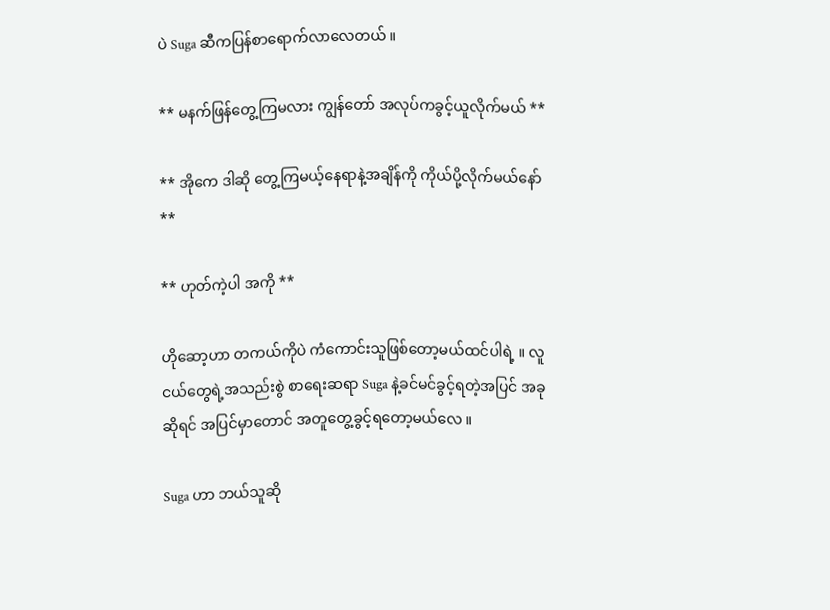ပဲ Suga ဆီကပြန်စာရောက်လာလေတယ် ။

** မနက်ဖြန်တွေ့ကြမလား ကျွန်တော် အလုပ်ကခွင့်ယူလိုက်မယ် **

** အိုကေ ဒါဆို တွေ့ကြမယ့်နေရာနဲ့အချိန်ကို ကိုယ်ပို့လိုက်မယ်နော် **

** ဟုတ်ကဲ့ပါ အကို **

ဟိုဆော့ဟာ တကယ်ကိုပဲ ကံကောင်းသူဖြစ်တော့မယ်ထင်ပါရဲ့ ။ လူငယ်တွေရဲ့အသည်းစွဲ စာရေးဆရာ Suga နဲ့ခင်မင်ခွင့်ရတဲ့အပြင် အခုဆိုရင် အပြင်မှာတောင် အတူတွေ့ခွင့်ရတော့မယ်လေ ။

Suga ဟာ ဘယ်သူဆို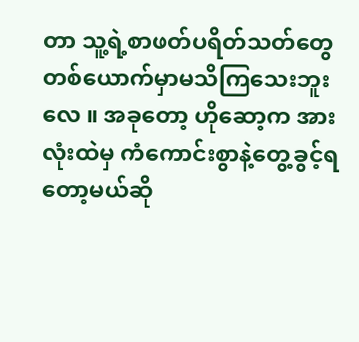တာ သူ့ရဲ့စာဖတ်ပရိတ်သတ်တွေတစ်ယောက်မှာမသိကြသေးဘူးလေ ။ အခုတော့ ဟိုဆော့က အားလုံးထဲမှ ကံကောင်းစွာနဲ့တွေ့ခွင့်ရတော့မယ်ဆို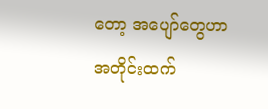တော့ အပျော်တွေဟာ အတိုင်းထက်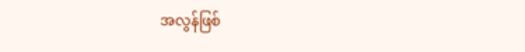အလွန်ဖြစ်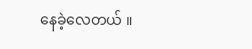နေခဲ့လေတယ် ။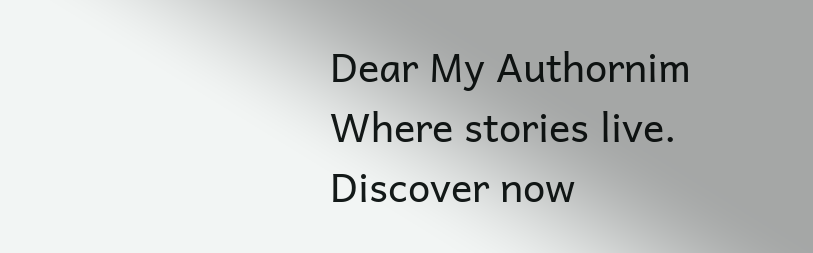Dear My Authornim Where stories live. Discover now